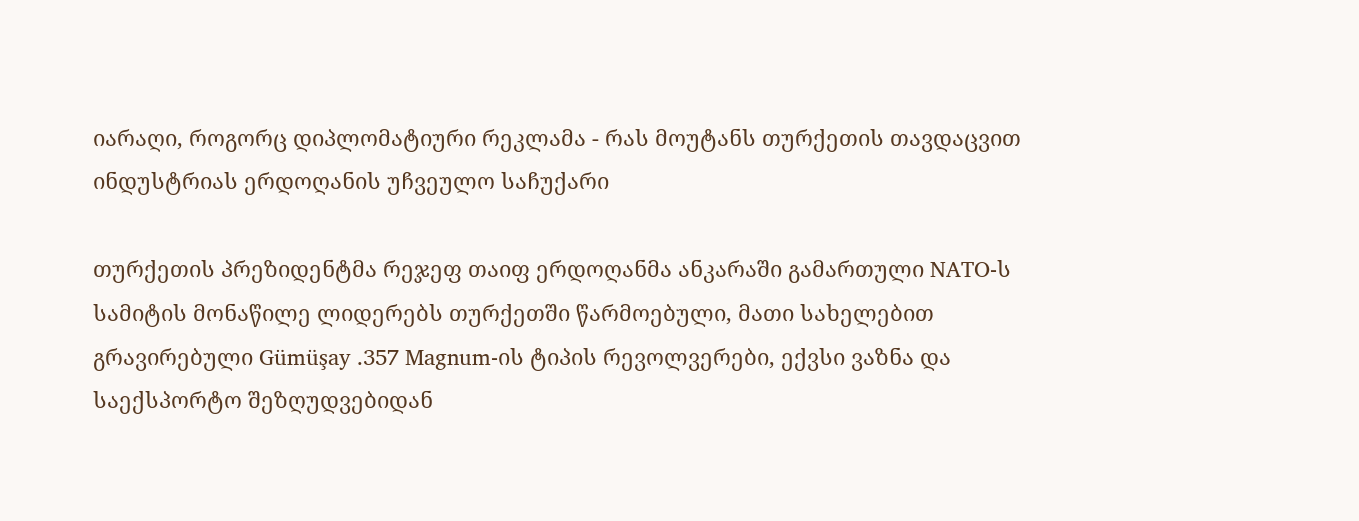იარაღი, როგორც დიპლომატიური რეკლამა - რას მოუტანს თურქეთის თავდაცვით ინდუსტრიას ერდოღანის უჩვეულო საჩუქარი

თურქეთის პრეზიდენტმა რეჯეფ თაიფ ერდოღანმა ანკარაში გამართული NATO-ს სამიტის მონაწილე ლიდერებს თურქეთში წარმოებული, მათი სახელებით გრავირებული Gümüşay .357 Magnum-ის ტიპის რევოლვერები, ექვსი ვაზნა და საექსპორტო შეზღუდვებიდან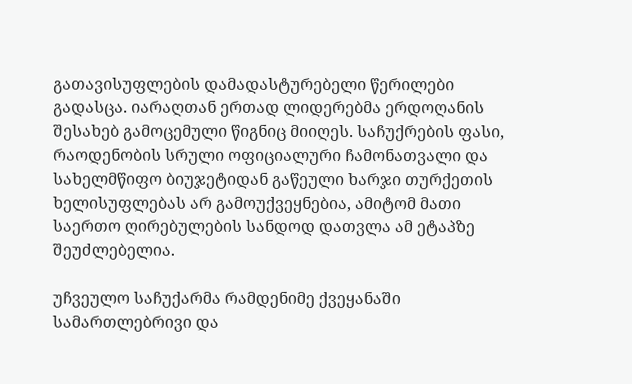გათავისუფლების დამადასტურებელი წერილები გადასცა. იარაღთან ერთად ლიდერებმა ერდოღანის შესახებ გამოცემული წიგნიც მიიღეს. საჩუქრების ფასი, რაოდენობის სრული ოფიციალური ჩამონათვალი და სახელმწიფო ბიუჯეტიდან გაწეული ხარჯი თურქეთის ხელისუფლებას არ გამოუქვეყნებია, ამიტომ მათი საერთო ღირებულების სანდოდ დათვლა ამ ეტაპზე შეუძლებელია.

უჩვეულო საჩუქარმა რამდენიმე ქვეყანაში სამართლებრივი და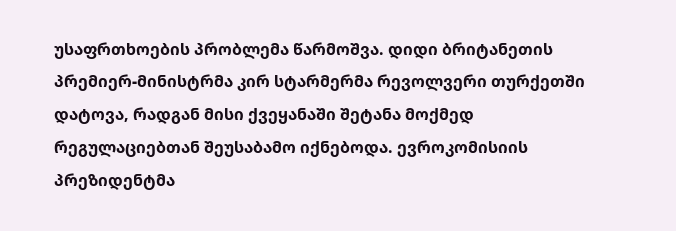უსაფრთხოების პრობლემა წარმოშვა. დიდი ბრიტანეთის პრემიერ-მინისტრმა კირ სტარმერმა რევოლვერი თურქეთში დატოვა, რადგან მისი ქვეყანაში შეტანა მოქმედ რეგულაციებთან შეუსაბამო იქნებოდა. ევროკომისიის პრეზიდენტმა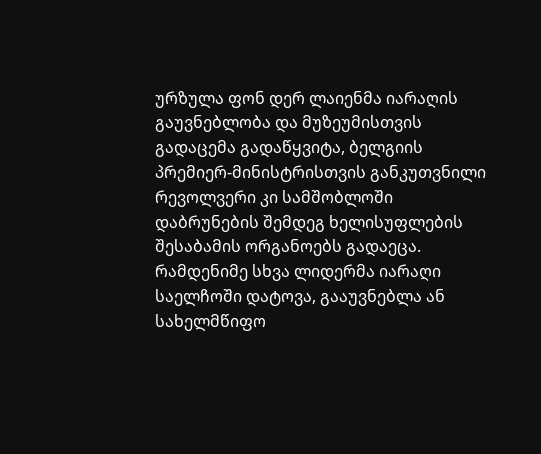ურზულა ფონ დერ ლაიენმა იარაღის გაუვნებლობა და მუზეუმისთვის გადაცემა გადაწყვიტა, ბელგიის პრემიერ-მინისტრისთვის განკუთვნილი რევოლვერი კი სამშობლოში დაბრუნების შემდეგ ხელისუფლების შესაბამის ორგანოებს გადაეცა. რამდენიმე სხვა ლიდერმა იარაღი საელჩოში დატოვა, გააუვნებლა ან სახელმწიფო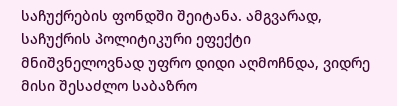საჩუქრების ფონდში შეიტანა. ამგვარად, საჩუქრის პოლიტიკური ეფექტი მნიშვნელოვნად უფრო დიდი აღმოჩნდა, ვიდრე მისი შესაძლო საბაზრო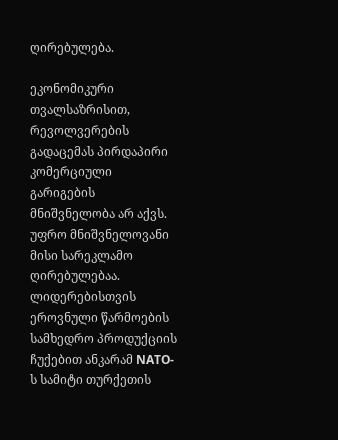ღირებულება.

ეკონომიკური თვალსაზრისით, რევოლვერების გადაცემას პირდაპირი კომერციული გარიგების მნიშვნელობა არ აქვს. უფრო მნიშვნელოვანი მისი სარეკლამო ღირებულებაა. ლიდერებისთვის ეროვნული წარმოების სამხედრო პროდუქციის ჩუქებით ანკარამ NATO-ს სამიტი თურქეთის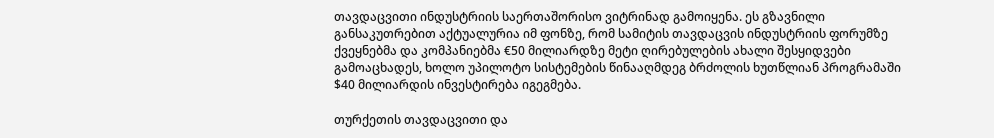თავდაცვითი ინდუსტრიის საერთაშორისო ვიტრინად გამოიყენა. ეს გზავნილი განსაკუთრებით აქტუალურია იმ ფონზე, რომ სამიტის თავდაცვის ინდუსტრიის ფორუმზე ქვეყნებმა და კომპანიებმა €50 მილიარდზე მეტი ღირებულების ახალი შესყიდვები გამოაცხადეს, ხოლო უპილოტო სისტემების წინააღმდეგ ბრძოლის ხუთწლიან პროგრამაში $40 მილიარდის ინვესტირება იგეგმება.

თურქეთის თავდაცვითი და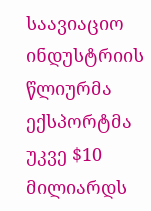საავიაციო ინდუსტრიის წლიურმა ექსპორტმა უკვე $10 მილიარდს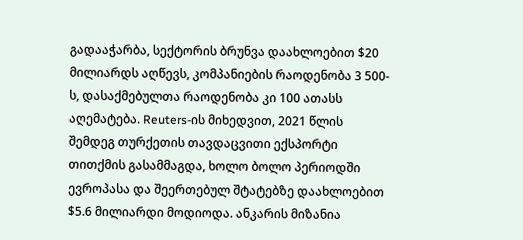გადააჭარბა, სექტორის ბრუნვა დაახლოებით $20 მილიარდს აღწევს, კომპანიების რაოდენობა 3 500-ს, დასაქმებულთა რაოდენობა კი 100 ათასს აღემატება. Reuters-ის მიხედვით, 2021 წლის შემდეგ თურქეთის თავდაცვითი ექსპორტი თითქმის გასამმაგდა, ხოლო ბოლო პერიოდში ევროპასა და შეერთებულ შტატებზე დაახლოებით $5.6 მილიარდი მოდიოდა. ანკარის მიზანია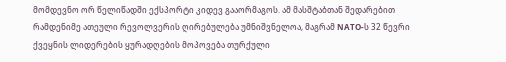მომდევნო ორ წელიწადში ექსპორტი კიდევ გააორმაგოს. ამ მასშტაბთან შედარებით რამდენიმე ათეული რევოლვერის ღირებულება უმნიშვნელოა, მაგრამ NATO-ს 32 წევრი ქვეყნის ლიდერების ყურადღების მოპოვება თურქული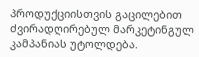პროდუქციისთვის გაცილებით ძვირადღირებულ მარკეტინგულ კამპანიას უტოლდება.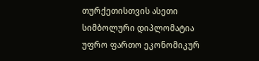თურქეთისთვის ასეთი სიმბოლური დიპლომატია უფრო ფართო ეკონომიკურ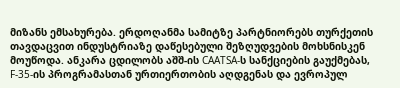მიზანს ემსახურება. ერდოღანმა სამიტზე პარტნიორებს თურქეთის თავდაცვით ინდუსტრიაზე დაწესებული შეზღუდვების მოხსნისკენ მოუწოდა. ანკარა ცდილობს აშშ-ის CAATSA-ს სანქციების გაუქმებას, F-35-ის პროგრამასთან ურთიერთობის აღდგენას და ევროპულ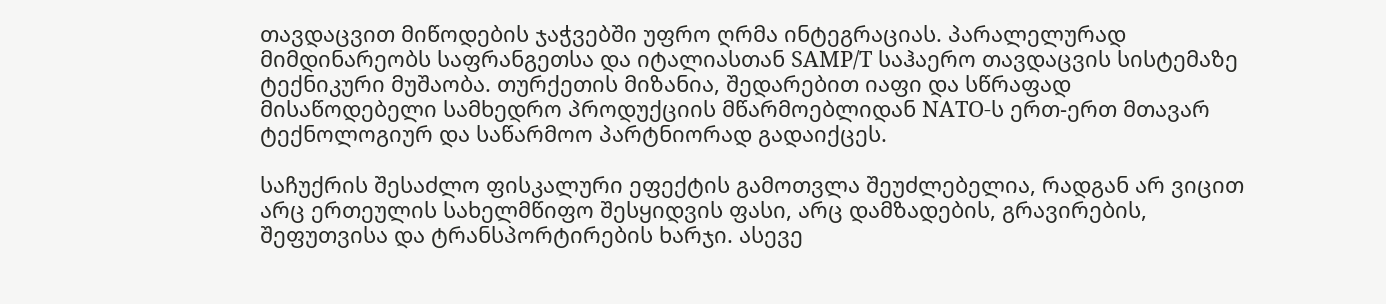თავდაცვით მიწოდების ჯაჭვებში უფრო ღრმა ინტეგრაციას. პარალელურად მიმდინარეობს საფრანგეთსა და იტალიასთან SAMP/T საჰაერო თავდაცვის სისტემაზე ტექნიკური მუშაობა. თურქეთის მიზანია, შედარებით იაფი და სწრაფად მისაწოდებელი სამხედრო პროდუქციის მწარმოებლიდან NATO-ს ერთ-ერთ მთავარ ტექნოლოგიურ და საწარმოო პარტნიორად გადაიქცეს.

საჩუქრის შესაძლო ფისკალური ეფექტის გამოთვლა შეუძლებელია, რადგან არ ვიცით არც ერთეულის სახელმწიფო შესყიდვის ფასი, არც დამზადების, გრავირების, შეფუთვისა და ტრანსპორტირების ხარჯი. ასევე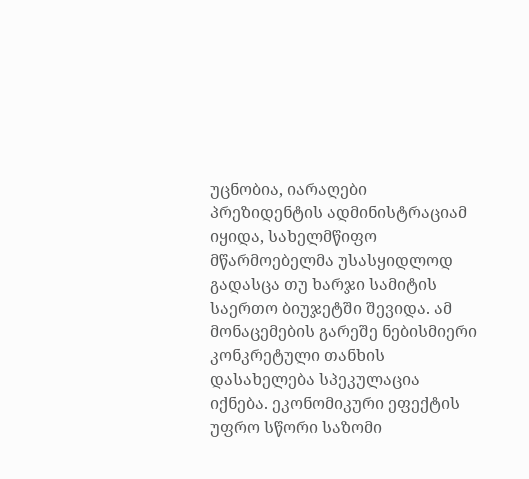უცნობია, იარაღები პრეზიდენტის ადმინისტრაციამ იყიდა, სახელმწიფო მწარმოებელმა უსასყიდლოდ გადასცა თუ ხარჯი სამიტის საერთო ბიუჯეტში შევიდა. ამ მონაცემების გარეშე ნებისმიერი კონკრეტული თანხის დასახელება სპეკულაცია იქნება. ეკონომიკური ეფექტის უფრო სწორი საზომი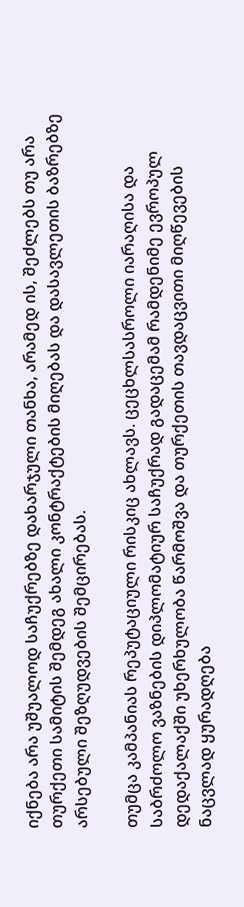იქნება არა უშუალოდ საჩუქრებზე დახარჯული თანხა, არამედ ის, შეძლებს თუ არა თურქეთი სამიტის შემდეგ ახალი კონტრაქტების მიღებას და დასავლეთის ბაზრებზე არსებული შეზღუდვების შემცირებას.

თუმცა კამპანიას რეპუტაციული რისკიც ახლავს. ცეცხლსასროლი იარაღისა და საბრძოლო ვაზნების დიპლომატიურ საჩუქრად გადაცემამ რამდენიმე ევროპულ დედაქალაქში უხერხულობა წარმოშვა და თურქეთის თავდაცვითი მიღწევების ნაცვლად ყურადღება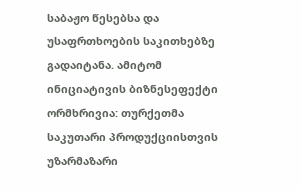საბაჟო წესებსა და უსაფრთხოების საკითხებზე გადაიტანა. ამიტომ ინიციატივის ბიზნესეფექტი ორმხრივია: თურქეთმა საკუთარი პროდუქციისთვის უზარმაზარი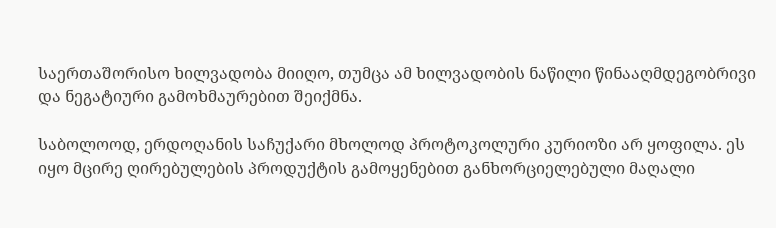საერთაშორისო ხილვადობა მიიღო, თუმცა ამ ხილვადობის ნაწილი წინააღმდეგობრივი და ნეგატიური გამოხმაურებით შეიქმნა.

საბოლოოდ, ერდოღანის საჩუქარი მხოლოდ პროტოკოლური კურიოზი არ ყოფილა. ეს იყო მცირე ღირებულების პროდუქტის გამოყენებით განხორციელებული მაღალი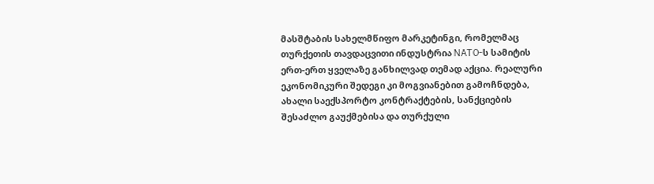მასშტაბის სახელმწიფო მარკეტინგი, რომელმაც თურქეთის თავდაცვითი ინდუსტრია NATO-ს სამიტის ერთ-ერთ ყველაზე განხილვად თემად აქცია. რეალური ეკონომიკური შედეგი კი მოგვიანებით გამოჩნდება, ახალი საექსპორტო კონტრაქტების, სანქციების შესაძლო გაუქმებისა და თურქული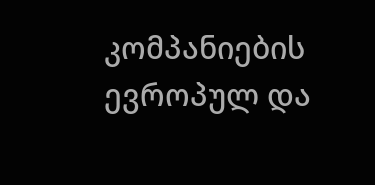კომპანიების ევროპულ და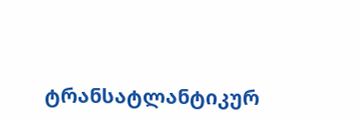ტრანსატლანტიკურ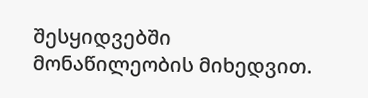შესყიდვებში მონაწილეობის მიხედვით.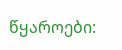წყაროები: